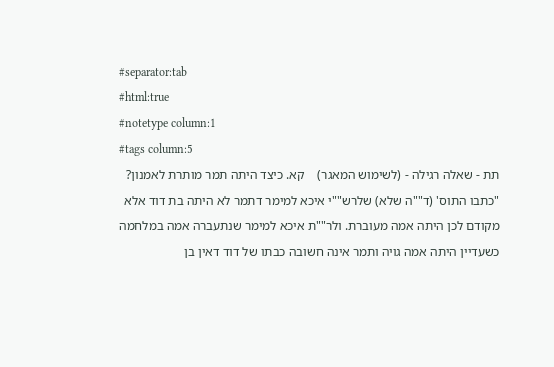#separator:tab
#html:true
#notetype column:1
#tags column:5
תת - שאלה רגילה - (לשימוש המאגר)    קא. כיצד היתה תמר מותרת לאמנון?     "כתבו התוס' (ד""ה שלא) שלרש""י איכא למימר דתמר לא היתה בת דוד אלא מקודם לכן היתה אמה מעוברת. ולר""ת איכא למימר שנתעברה אמה במלחמה כשעדיין היתה אמה גויה ותמר אינה חשובה כבתו של דוד דאין בן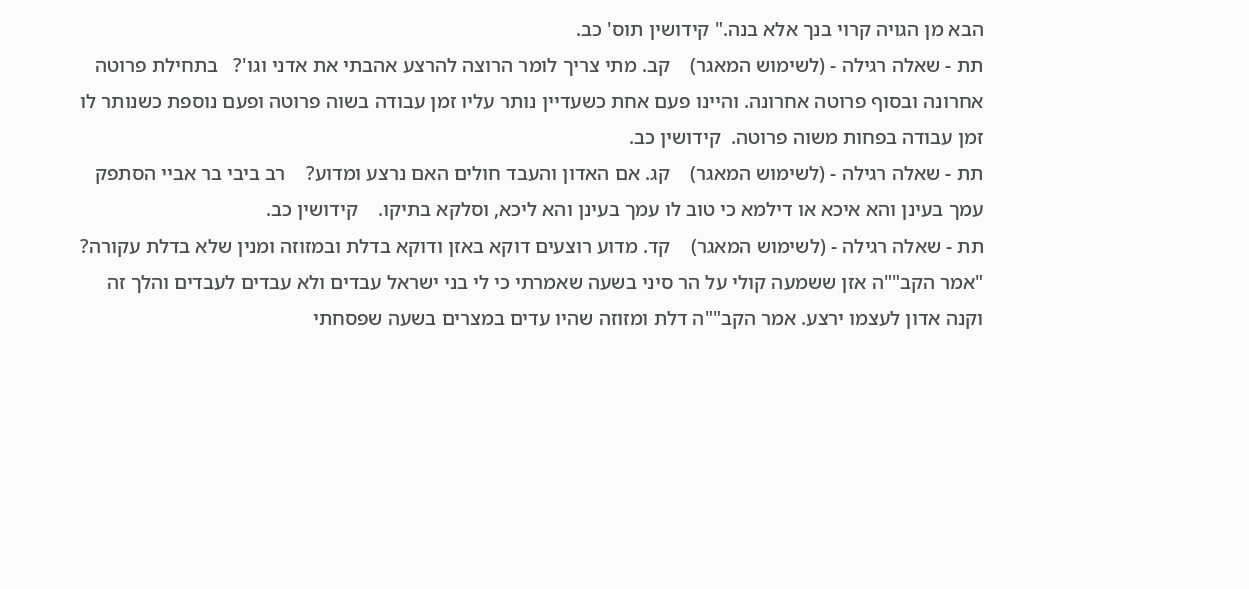הבא מן הגויה קרוי בנך אלא בנה." קידושין תוס' כב.
תת - שאלה רגילה - (לשימוש המאגר)    קב. מתי צריך לומר הרוצה להרצע אהבתי את אדני וגו'?   בתחילת פרוטה אחרונה ובסוף פרוטה אחרונה. והיינו פעם אחת כשעדיין נותר עליו זמן עבודה בשוה פרוטה ופעם נוספת כשנותר לו זמן עבודה בפחות משוה פרוטה.  קידושין כב.
תת - שאלה רגילה - (לשימוש המאגר)    קג. אם האדון והעבד חולים האם נרצע ומדוע?    רב ביבי בר אביי הסתפק עמך בעינן והא איכא או דילמא כי טוב לו עמך בעינן והא ליכא, וסלקא בתיקו.    קידושין כב.
תת - שאלה רגילה - (לשימוש המאגר)    קד. מדוע רוצעים דוקא באזן ודוקא בדלת ובמזוזה ומנין שלא בדלת עקורה?  "אמר הקב""ה אזן ששמעה קולי על הר סיני בשעה שאמרתי כי לי בני ישראל עבדים ולא עבדים לעבדים והלך זה וקנה אדון לעצמו ירצע. אמר הקב""ה דלת ומזוזה שהיו עדים במצרים בשעה שפסחתי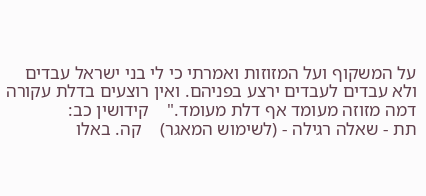על המשקוף ועל המזוזות ואמרתי כי לי בני ישראל עבדים ולא עבדים לעבדים ירצע בפניהם. ואין רוצעים בדלת עקורה דמה מזוזה מעומד אף דלת מעומד."    קידושין כב:
תת - שאלה רגילה - (לשימוש המאגר)    קה. באלו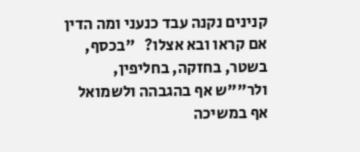קנינים נקנה עבד כנעני ומה הדין אם קראו ובא אצלו?   "בכסף, בשטר, בחזקה, בחליפין, ולר""ש אף בהגבהה ולשמואל אף במשיכה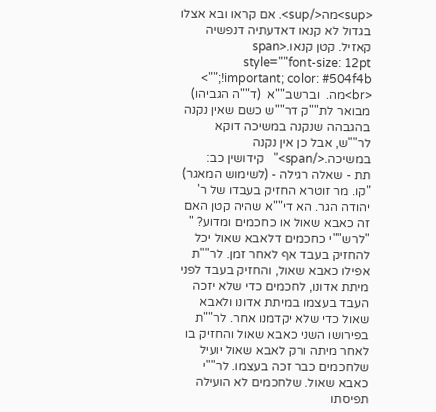<sup>מה</sup>. אם קראו ובא אצלו בגדול לא קנאו דאדעתיה דנפשיה קאזיל. קטן קנאו.<span style=""font-size: 12pt !important; color: #504f4b;"">
<br>מה.  וברשב""א  (ד""ה הגביהו)  מבואר לת""ק דר""ש כשם שאין נקנה בהגבהה שנקנה במשיכה דוקא לר""ש, אבל כן אין נקנה במשיכה.</span>"   קידושין כב:
תת - שאלה רגילה - (לשימוש המאגר)    "קו. מר זוטרא החזיק בעבדו של ר' יהודה הגר. הא די""א שהיה קטן האם זה כאבא שאול או כחכמים ומדוע? "    "לרש""י כחכמים דלאבא שאול יכל להחזיק בעבד אף לאחר זמן. לר""ת אפילו כאבא שאול, והחזיק בעבד לפני מיתת אדונו, לחכמים כדי שלא יזכה העבד בעצמו במיתת אדונו ולאבא שאול כדי שלא יקדמנו אחר. לר""ת בפירושו השני כאבא שאול והחזיק בו לאחר מיתה ורק לאבא שאול יועיל שלחכמים כבר זכה בעצמו. לר""י כאבא שאול. שלחכמים לא הועילה תפיסתו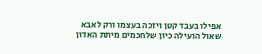אפילו בעבד קטן ויזכה בעצמו ורק לאבא שאול הועילה כיון שלחכמים מיתת האדון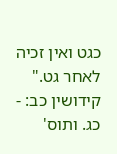כגט ואין זכיה לאחר גט."  קידושין כב: - כג. ותוס'